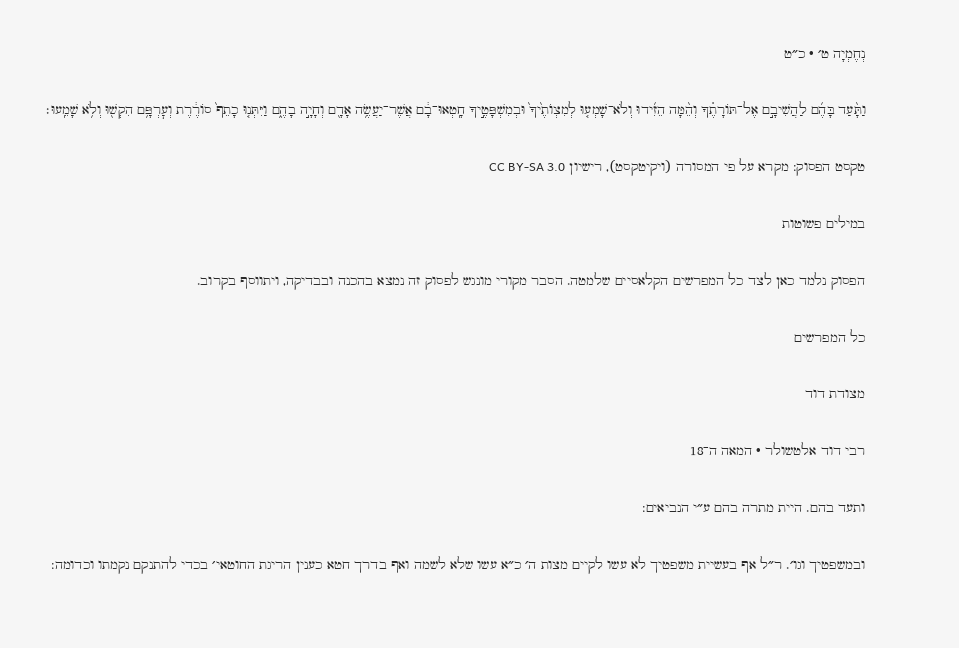נְחֶמְיָה ט׳ · כ״ט

וַתָּ֨עַד בָּהֶ֜ם לַהֲשִׁיבָ֣ם אֶל־תּוֹרָתֶ֗ךָ וְהֵ֨מָּה הֵזִ֜ידוּ וְלֹא־שָׁמְע֤וּ לְמִצְוֺתֶ֙יךָ֙ וּבְמִשְׁפָּטֶ֣יךָ חָֽטְאוּ־בָ֔ם אֲשֶׁר־יַעֲשֶׂ֥ה אָדָ֖ם וְחָיָ֣ה בָהֶ֑ם וַיִּתְּנ֤וּ כָתֵף֙ סוֹרֶ֔רֶת וְעׇרְפָּ֥ם הִקְשׁ֖וּ וְלֹ֥א שָׁמֵֽעוּ׃

טקסט הפסוק: מקרא על פי המסורה (ויקיטקסט), רישיון CC BY-SA 3.0

במילים פשוטות

הפסוק נלמד כאן לצד כל המפרשים הקלאסיים שלמטה. הסבר מקורי מונגש לפסוק זה נמצא בהכנה ובבדיקה, ויתווסף בקרוב.

כל המפרשים

מצודת דוד

רבי דוד אלטשולר · המאה ה־18

ותעד בהם. היית מתרה בהם ע״י הנביאים:

ובמשפטיך וגו׳. ר״ל אף בעשיית משפטיך לא עשו לקיים מצות ה׳ כ״א עשו שלא לשמה ואף בדרך חטא כענין הריגת החוטאי׳ בכדי להתנקם נקמתו וכדומה: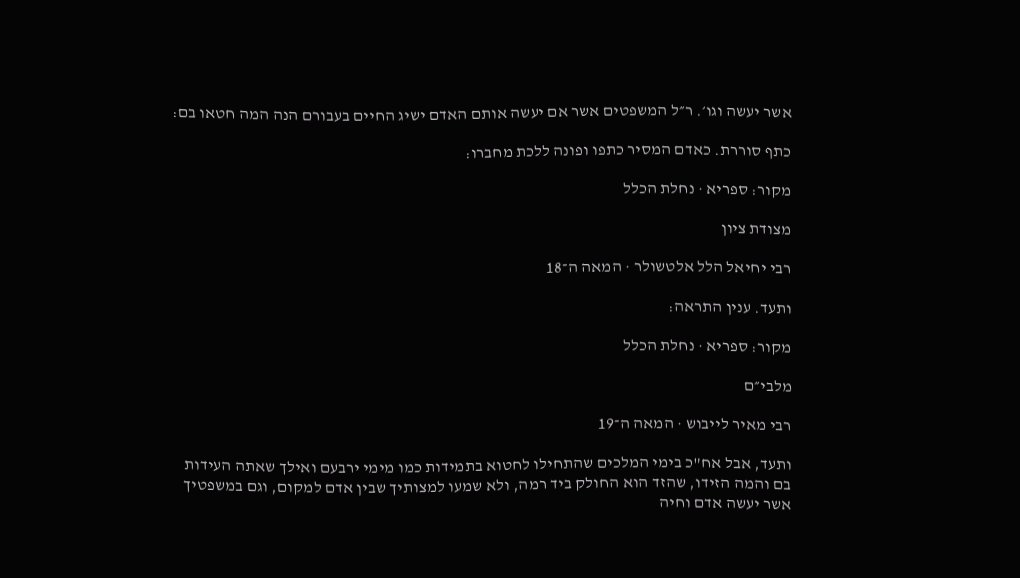אשר יעשה וגו׳. ר״ל המשפטים אשר אם יעשה אותם האדם ישיג החיים בעבורם הנה המה חטאו בם:

כתף סוררת. כאדם המסיר כתפו ופונה ללכת מחברו:

מקור: ספריא · נחלת הכלל

מצודת ציון

רבי יחיאל הלל אלטשולר · המאה ה־18

ותעד. ענין התראה:

מקור: ספריא · נחלת הכלל

מלבי״ם

רבי מאיר לייבוש · המאה ה־19

ותעד, אבל אח"כ בימי המלכים שהתחילו לחטוא בתמידות כמו מימי ירבעם ואילך שאתה העידות בם והמה הזידו, שהזד הוא החולק ביד רמה, ולא שמעו למצותיך שבין אדם למקום, וגם במשפטיך אשר יעשה אדם וחיה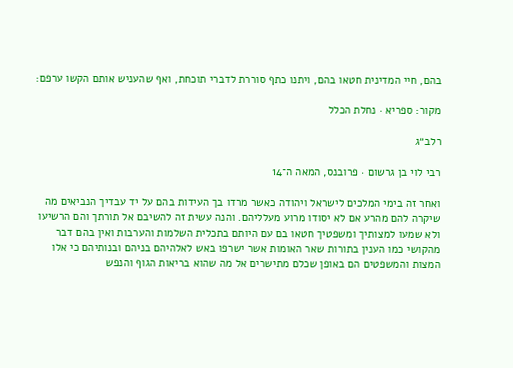בהם, חיי המדינית חטאו בהם, ויתנו כתף סוררת לדברי תוכחת, ואף שהעניש אותם הקשו ערפם:

מקור: ספריא · נחלת הכלל

רלב״ג

רבי לוי בן גרשום · פרובנס, המאה ה־14

ואחר זה בימי המלכים לישראל ויהודה כאשר מרדו בך העידות בהם על יד עבדיך הנביאים מה שיקרה להם מהרע אם לא יסודו מרוע מעלליהם. והנה עשית זה להשיבם אל תורתך והם הרשיעו ולא שמעו למצותיך ומשפטיך חטאו בם עם היותם בתכלית השלמות והערבות ואין בהם דבר מהקושי כמו הענין בתורות שאר האומות אשר ישרפו באש לאלהיהם בניהם ובנותיהם כי אלו המצות והמשפטים הם באופן שכלם מתישרים אל מה שהוא בריאות הגוף והנפש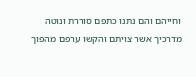וחייהם והם נתנו כתפם סוררת ונוטה מדרכיך אשר צויתם והקשו ערפם מהפוך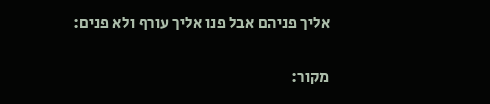אליך פניהם אבל פנו אליך עורף ולא פנים:

מקור: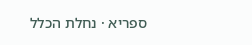ספריא · נחלת הכלל